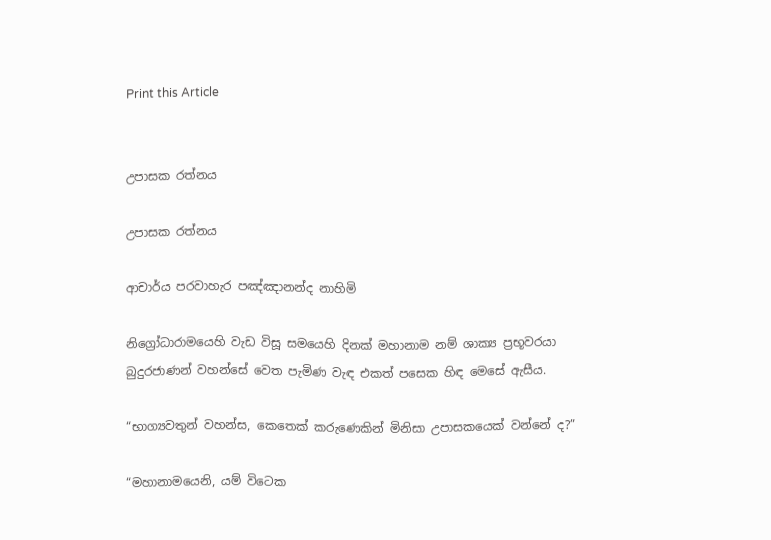Print this Article


උපාසක රත්නය

උපාසක රත්නය

ආචාර්ය පරවාහැර පඤ්ඤානන්ද නාහිමි

නිග්‍රෝධාරාමයෙහි වැඩ විසූ සමයෙහි දිනක් මහානාම නම් ශාක්‍ය ප්‍රභූවරයා බුදුරජාණන් වහන්සේ වෙත පැමිණ වැඳ එකත් පසෙක හිඳ මෙසේ ඇසීය.

“භාග්‍යවතුන් වහන්ස, කෙතෙක් කරුණෙකින් මිනිසා උපාසකයෙක් වන්නේ ද?”

“මහානාමයෙනි, යම් විටෙක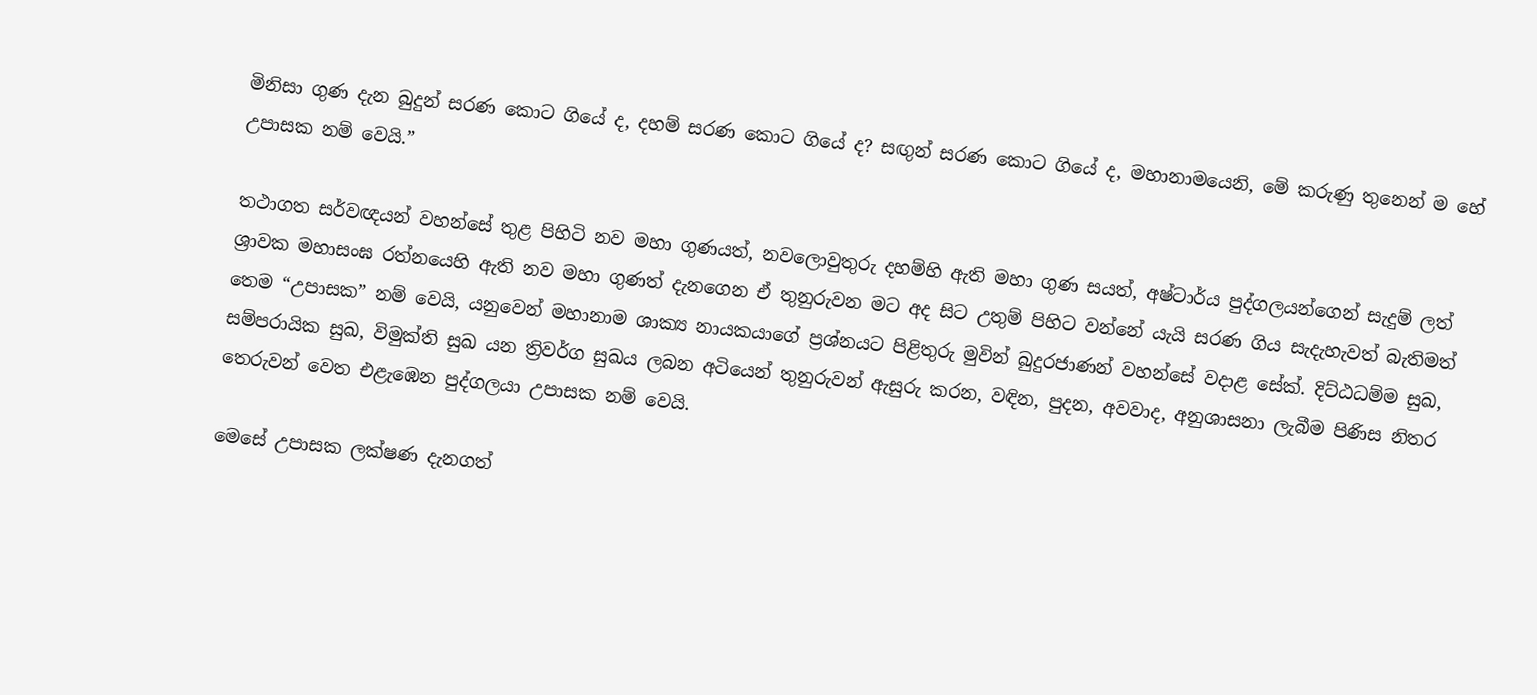මිනිසා ගුණ දැන බුදුන් සරණ කොට ගියේ ද, දහම් සරණ කොට ගියේ ද? සඟුන් සරණ කොට ගියේ ද, මහානාමයෙනි, මේ කරුණු තුනෙන් ම හේ උපාසක නම් වෙයි.”

තථාගත සර්වඥයන් වහන්සේ තුළ පිහිටි නව මහා ගුණයත්, නවලොවුතුරු දහම්හි ඇති මහා ගුණ සයත්, අෂ්ටාර්ය පුද්ගලයන්ගෙන් සැදුම් ලත් ශ්‍රාවක මහාසංඝ රත්නයෙහි ඇති නව මහා ගුණත් දැනගෙන ඒ තුනුරුවන මට අද සිට උතුම් පිහිට වන්නේ යැයි සරණ ගිය සැදැහැවත් බැතිමත් තෙම “උපාසක” නම් වෙයි, යනුවෙන් මහානාම ශාක්‍ය නායකයාගේ ප්‍රශ්නයට පිළිතුරු මුවින් බුදුරජාණන් වහන්සේ වදාළ සේක්. දිට්ඨධම්ම සුඛ, සම්පරායික සුඛ, විමුක්ති සුඛ යන ත්‍රිවර්ග සුඛය ලබන අටියෙන් තුනුරුවන් ඇසුරු කරන, වඳින, පුදන, අවවාද, අනුශාසනා ලැබීම පිණිස නිතර තෙරුවන් වෙත එළැඹෙන පුද්ගලයා උපාසක නම් වෙයි.

මෙසේ උපාසක ලක්ෂණ දැනගත්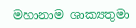මහානාම ශාක්‍යතුමා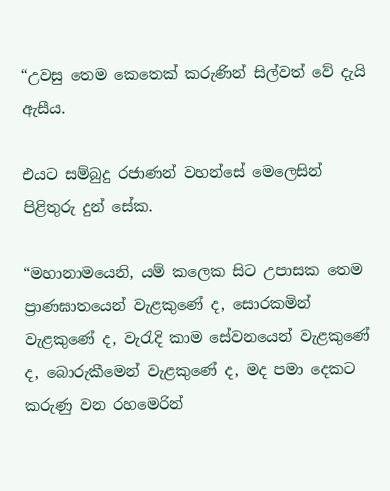“උවසු තෙම කෙතෙක් කරුණින් සිල්වත් වේ දැයි ඇසීය.

එයට සම්බුදු රජාණන් වහන්සේ මෙලෙසින් පිළිතුරු දුන් සේක.

“මහානාමයෙනි, යම් කලෙක සිට උපාසක තෙම ප්‍රාණඝාතයෙන් වැළකුණේ ද, සොරකමින් වැළකුණේ ද, වැරැදි කාම සේවනයෙන් වැළකුණේ ද, බොරුකීමෙන් වැළකුණේ ද, මද පමා දෙකට කරුණු වන රහමෙරින්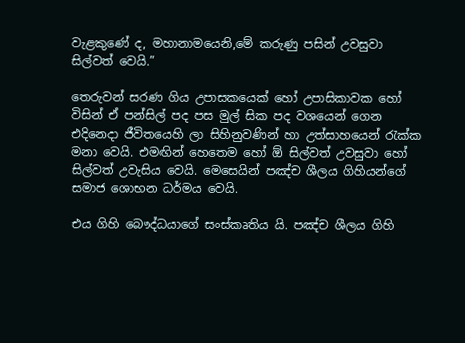වැළකුණේ ද, මහානාමයෙනි,මේ කරුණු පසින් උවසුවා සිල්වත් වෙයි.”

තෙරුවන් සරණ ගිය උපාසකයෙක් හෝ උපාසිකාවක හෝ විසින් ඒ පන්සිල් පද පස මුල් සික පද වශයෙන් ගෙන එදිනෙදා ජීවිතයෙහි ලා සිහිනුවණින් හා උත්සාහයෙන් රැක්ක මනා වෙයි. එමඟින් හෙතෙම හෝ ඕ සිල්වත් උවසුවා හෝ සිල්වත් උවැසිය වෙයි. මෙසෙයින් පඤ්ච ශීලය ගිහියන්ගේ සමාජ ශොභන ධර්මය වෙයි.

එය ගිහි බෞද්ධයාගේ සංස්කෘතිය යි. පඤ්ච ශීලය ගිහි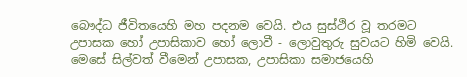බෞද්ධ ජීවිතයෙහි මහ පදනම වෙයි. එය සුස්ථිර වූ තරමට උපාසක හෝ උපාසිකාව හෝ ලොවී - ලොවුතුරු සුවයට හිමි වෙයි. මෙසේ සිල්වත් වීමෙන් උපාසක, උපාසිකා සමාජයෙහි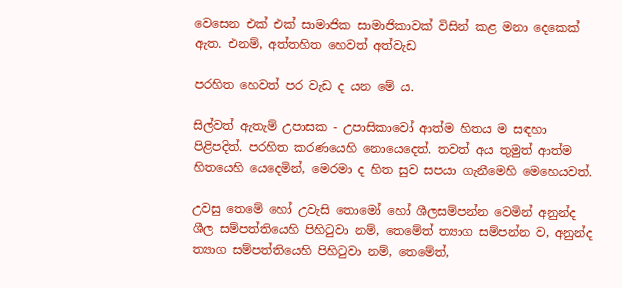වෙසෙන එක් එක් සාමාජික සාමාජිකාවක් විසින් කළ මනා දෙකෙක් ඇත. එනම්, අත්තහිත හෙවත් අත්වැඩ

පරහිත හෙවත් පර වැඩ ද යන මේ ය.

සිල්වත් ඇතැම් උපාසක - උපාසිකාවෝ ආත්ම හිතය ම සඳහා පිළිපදිත්. පරහිත කරණයෙහි නොයෙදෙත්. තවත් අය තුමුත් ආත්ම හිතයෙහි යෙදෙමින්, මෙරමා ද හිත සුව සපයා ගැනීමෙහි මෙහෙයවත්.

උවසු තෙමේ හෝ උවැසි තොමෝ හෝ ශීලසම්පන්න වෙමින් අනුන්ද ශීල සම්පත්තියෙහි පිහිටුවා නම්, තෙමේත් ත්‍යාග සම්පන්න ව, අනුන්ද ත්‍යාග සම්පත්තියෙහි පිහිටුවා නම්, තෙමේත්,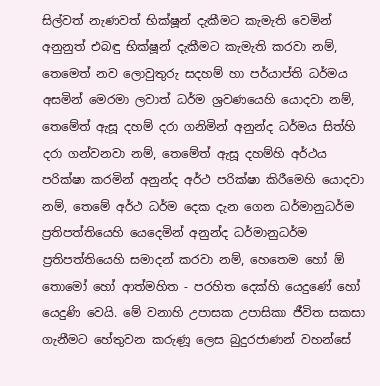සිල්වත් නැණවත් භික්ෂූන් දැකීමට කැමැති වෙමින් අනුනුත් එබඳු භික්ෂූන් දැකීමට කැමැති කරවා නම්, තෙමෙත් නව ලොවුතුරු සදහම් හා පර්යාප්ති ධර්මය අසමින් මෙරමා ලවාත් ධර්ම ශ්‍රවණයෙහි යොදවා නම්, තෙමේත් ඇසූ දහම් දරා ගනිමින් අනුන්ද ධර්මය සිත්හි දරා ගන්වනවා නම්, තෙමේත් ඇසූ දහම්හි අර්ථය පරික්ෂා කරමින් අනුන්ද අර්ථ පරික්ෂා කිරීමෙහි යොදවා නම්, තෙමේ අර්ථ ධර්ම දෙක දැන ගෙන ධර්මානුධර්ම ප්‍රතිපත්තියෙහි යෙදෙමින් අනුන්ද ධර්මානුධර්ම ප්‍රතිපත්තියෙහි සමාදන් කරවා නම්, හෙතෙම හෝ ඕ තොමෝ හෝ ආත්මහිත - පරහිත දෙක්හි යෙදුණේ හෝ යෙදුණි වෙයි. මේ වනාහි උපාසක උපාසිකා ජීවිත සකසා ගැනීමට හේතුවන කරුණූ ලෙස බුදුරජාණන් වහන්සේ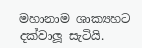මහානාම ශාක්‍යහට දක්වාලූ සැටියි.